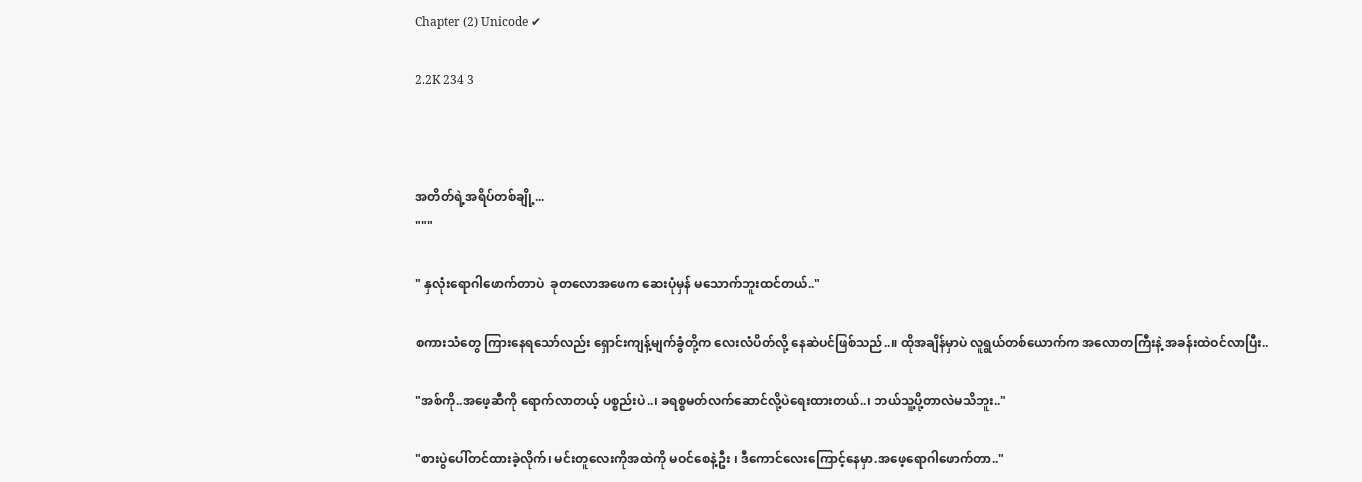Chapter (2) Unicode ✔

2.2K 234 3



အတိတ်ရဲ့အရိပ်တစ်ချို့...
"""

" နှလုံးရောဂါဖောက်တာပဲ  ခုတလောအဖေက ဆေးပုံမှန် မသောက်ဘူးထင်တယ်.."

စကားသံတွေ ကြားနေရသော်လည်း ရှောင်းကျန့်မျက်ခွံတို့က လေးလံပိတ်လို့ နေဆဲပင်ဖြစ်သည်..။ ထိုအချိန်မှာပဲ လူရွယ်တစ်ယောက်က အလောတကြီးနဲ့ အခန်းထဲဝင်လာပြီး..

"အစ်ကို..အဖေ့ဆီကို ရောက်လာတယ့် ပစ္စည်းပဲ..၊ ခရစ္စမတ်လက်ဆောင်လို့ပဲရေးထားတယ်..၊ ဘယ်သူ့ပို့တာလဲမသိဘူး.."

"စားပွဲပေါ်တင်ထားခဲ့လိုက်၊ မင်းတူလေးကိုအထဲကို မဝင်စေနဲ့ဦး ၊ ဒီကောင်လေးကြောင့်နေမှာ.အဖေ့ရောဂါဖောက်တာ.."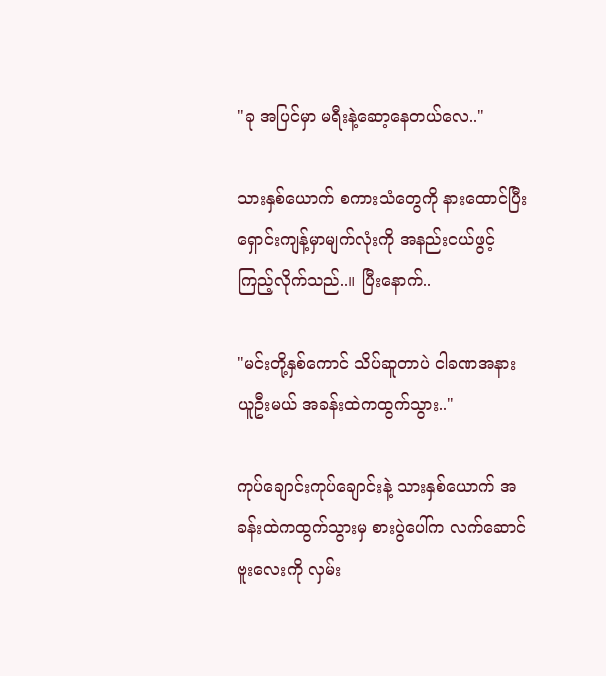"ခု အပြင်မှာ မရီးနဲ့ဆော့နေတယ်လေ.."

သားနှစ်ယောက် စကားသံတွေကို နားထောင်ပြီး ရှောင်းကျန့်မှာမျက်လုံးကို အနည်းငယ်ဖွင့်ကြည့်လိုက်သည်..။ ပြီးနောက်..

"မင်းတို့နှစ်ကောင် သိပ်ဆူတာပဲ ငါခဏအနားယူဦးမယ် အခန်းထဲကထွက်သွား.."

ကုပ်ချောင်းကုပ်ချောင်းနဲ့ သားနှစ်ယောက် အခန်းထဲကထွက်သွားမှ စားပွဲပေါ်က လက်ဆောင်ဗူးလေးကို လှမ်း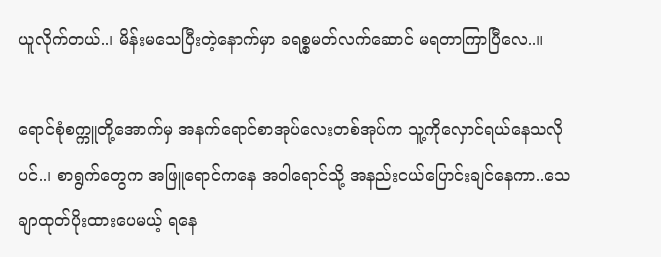ယူလိုက်တယ်..၊ မိန်းမသေပြီးတဲ့နောက်မှာ ခရစ္စမတ်လက်ဆောင် မရတာကြာပြီလေ..။

ရောင်စုံစက္ကူတို့အောက်မှ အနက်ရောင်စာအုပ်လေးတစ်အုပ်က သူ့ကိုလှောင်ရယ်နေသလိုပင်..၊ စာရွက်တွေက အဖြူရောင်ကနေ အဝါရောင်သို့ အနည်းငယ်ပြောင်းချင်နေကာ..သေချာထုတ်ပိုးထားပေမယ့် ရနေ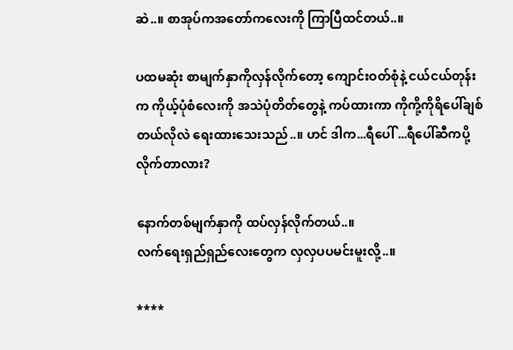ဆဲ..။ စာအုပ်ကအတော်ကလေးကို ကြာပြီထင်တယ်..။

ပထမဆုံး စာမျက်နှာကိုလှန်လိုက်တော့ ကျောင်းဝတ်စုံနဲ့ ငယ်ငယ်တုန်းက ကိုယ့်ပုံစံလေးကို အသဲပုံတိတ်တွေနဲ့ ကပ်ထားကာ ကိုကို့ကိုရိပေါ်ချစ်တယ်လိုလဲ ရေးထားသေးသည်..။ ဟင် ဒါက...ရီပေါ် ...ရီပေါ်ဆီကပို့လိုက်တာလား?

နောက်တစ်မျက်နှာကို ထပ်လှန်လိုက်တယ်..။
လက်ရေးရှည်ရှည်လေးတွေက လှလှပပမင်းမူးလို့..။

****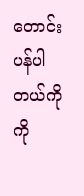တောင်းပန်ပါတယ်ကိုကို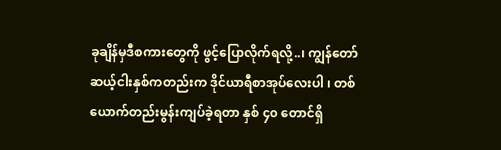ခုချိန်မှဒီစကားတွေကို ဖွင့်ပြောလိုက်ရလို့..၊ ကျွန်တော် ဆယ့်ငါးနှစ်ကတည်းက ဒိုင်ယာရီစာအုပ်လေးပါ ၊ တစ်ယောက်တည်းမွန်းကျပ်ခဲ့ရတာ နှစ် ၄၀ တောင်ရှိ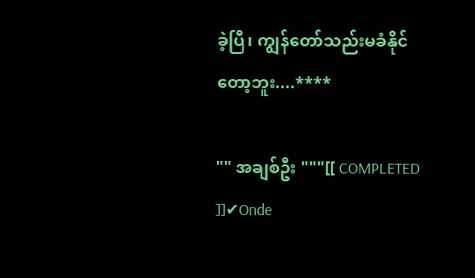ခဲ့ပြီ၊ ကျွန်တော်သည်းမခံနိုင်တော့ဘူး....****

"" အချစ်ဦး """[[ COMPLETED ]]✔Onde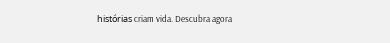histórias criam vida. Descubra agora